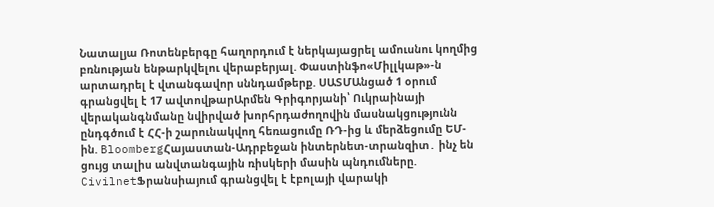Նատալյա Ռոտենբերգը հաղորդում է ներկայացրել ամուսնու կողմից բռնության ենթարկվելու վերաբերյալ. Փաստինֆո«Միլլկաթ»-ն արտադրել է վտանգավոր սննդամթերք. ՍԱՏՄԱնցած 1 օրում գրանցվել է 17 ավտովթարԱրմեն Գրիգորյանի՝ Ուկրաինայի վերականգնմանը նվիրված խորհրդաժողովին մասնակցությունն ընդգծում է ՀՀ-ի շարունակվող հեռացումը ՌԴ-ից և մերձեցումը ԵՄ-ին. BloombergՀայաստան-Ադրբեջան ինտերնետ-տրանզիտ․ ինչ են ցույց տալիս անվտանգային ռիսկերի մասին պնդումները. CivilnetՖրանսիայում գրանցվել է էբոլայի վարակի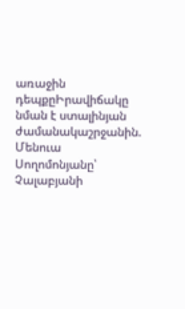առաջին դեպքըԻրավիճակը նման է ստալինյան ժամանակաշրջանին. Մենուա Սողոմոնյանը՝ Չալաբյանի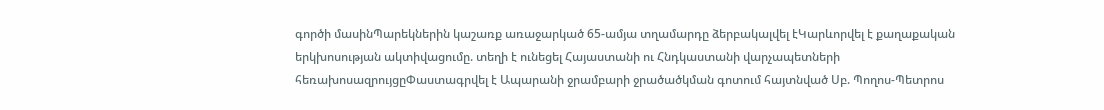գործի մասինՊարեկներին կաշառք առաջարկած 65-ամյա տղամարդը ձերբակալվել էԿարևորվել է քաղաքական երկխոսության ակտիվացումը. տեղի է ունեցել Հայաստանի ու Հնդկաստանի վարչապետների հեռախոսազրույցըՓաստագրվել է Ապարանի ջրամբարի ջրածածկման գոտում հայտնված Սբ. Պողոս-Պետրոս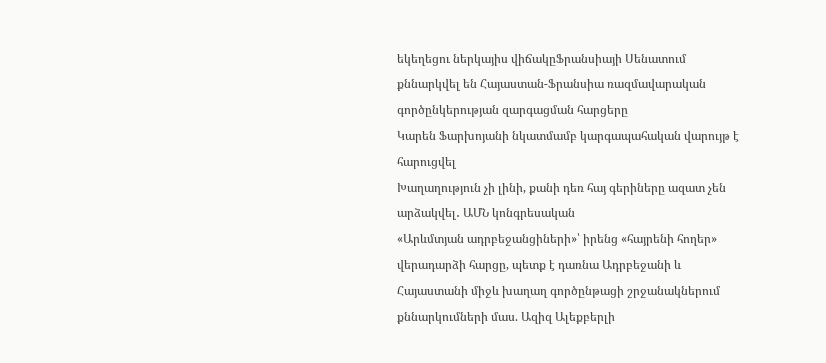եկեղեցու ներկայիս վիճակըՖրանսիայի Սենատում քննարկվել են Հայաստան-Ֆրանսիա ռազմավարական գործընկերության զարգացման հարցերը
Կարեն Ֆարխոյանի նկատմամբ կարգապահական վարույթ է հարուցվել
Խաղաղություն չի լինի, քանի դեռ հայ գերիները ազատ չեն արձակվել․ ԱՄՆ կոնգրեսական
«Արևմտյան ադրբեջանցիների»՝ իրենց «հայրենի հողեր» վերադարձի հարցը, պետք է դառնա Ադրբեջանի և Հայաստանի միջև խաղաղ գործընթացի շրջանակներում քննարկումների մաս. Ազիզ Ալեքբերլի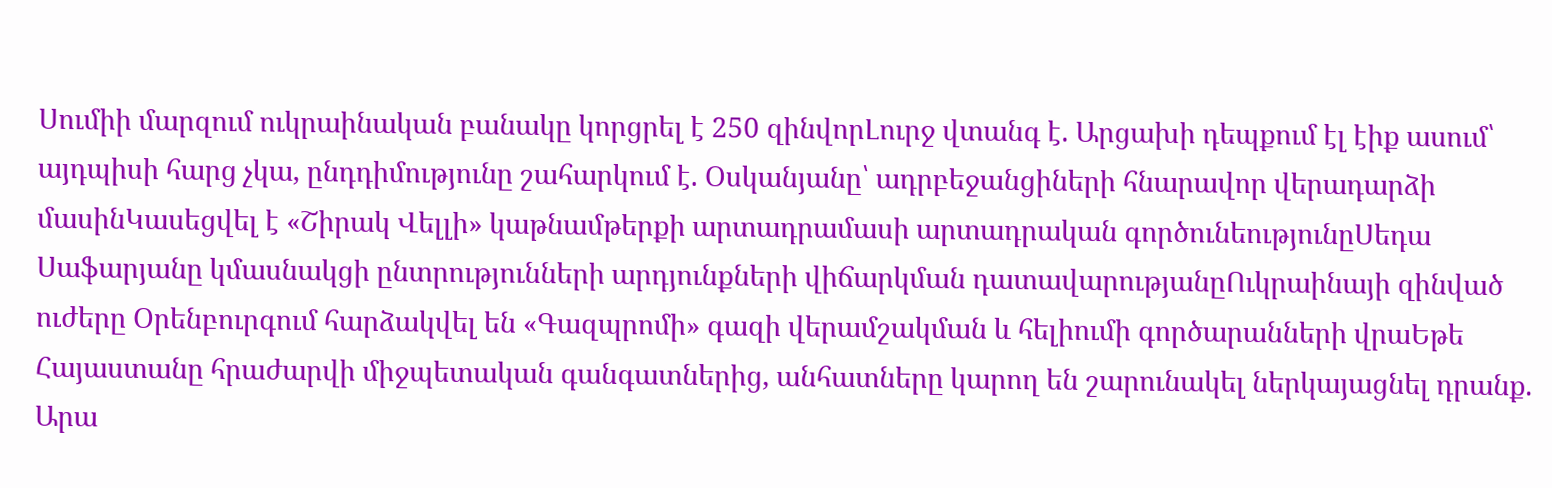Սումիի մարզում ուկրաինական բանակը կորցրել է 250 զինվորԼուրջ վտանգ է. Արցախի դեպքում էլ էիք ասում՝ այդպիսի հարց չկա, ընդդիմությունը շահարկում է. Օսկանյանը՝ ադրբեջանցիների հնարավոր վերադարձի մասինԿասեցվել է «Շիրակ Վելլի» կաթնամթերքի արտադրամասի արտադրական գործունեությունըՍեդա Սաֆարյանը կմասնակցի ընտրությունների արդյունքների վիճարկման դատավարությանըՈւկրաինայի զինված ուժերը Օրենբուրգում հարձակվել են «Գազպրոմի» գազի վերամշակման և հելիումի գործարանների վրաԵթե Հայաստանը հրաժարվի միջպետական գանգատներից, անհատները կարող են շարունակել ներկայացնել դրանք. Արա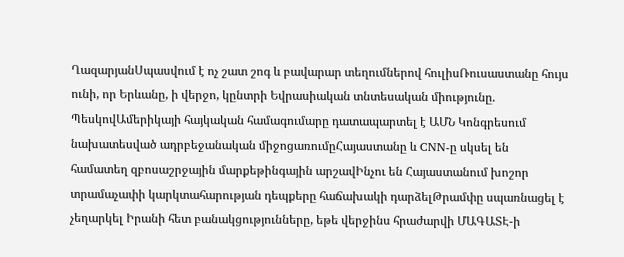ՂազարյանՍպասվում է ոչ շատ շոգ և բավարար տեղումներով հուլիսՌուսաստանը հույս ունի, որ Երևանը, ի վերջո, կընտրի Եվրասիական տնտեսական միությունը. ՊեսկովԱմերիկայի հայկական համագումարը դատապարտել է ԱՄՆ Կոնգրեսում նախատեսված ադրբեջանական միջոցառումըՀայաստանը և CNN-ը սկսել են համատեղ զբոսաշրջային մարքեթինգային արշավԻնչու են Հայաստանում խոշոր տրամաչափի կարկտահարության դեպքերը հաճախակի դարձելԹրամփը սպառնացել է չեղարկել Իրանի հետ բանակցությունները, եթե վերջինս հրաժարվի ՄԱԳԱՏԷ-ի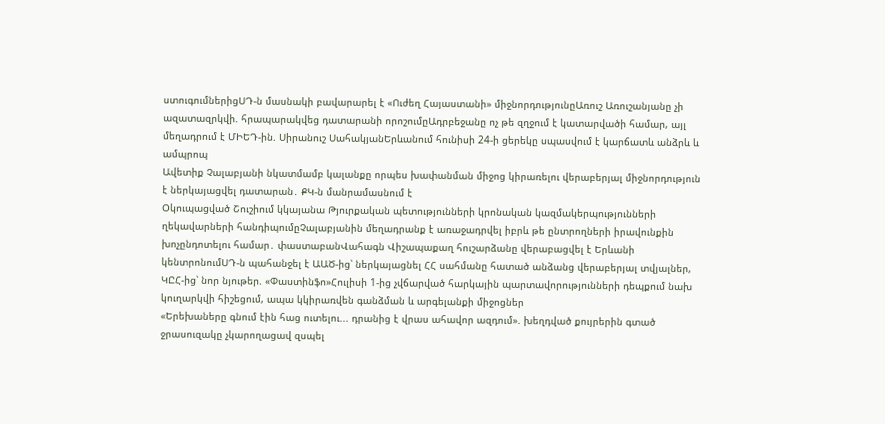ստուգումներիցՍԴ-ն մասնակի բավարարել է «Ուժեղ Հայաստանի» միջնորդությունըԱռուշ Առուշանյանը չի ազատազրկվի. հրապարակվեց դատարանի որոշումըԱդրբեջանը ոչ թե զղջում է կատարվածի համար, այլ մեղադրում է ՄԻԵԴ-ին. Սիրանուշ ՍահակյանԵրևանում հունիսի 24-ի ցերեկը սպասվում է կարճատև անձրև և ամպրոպ
Ավետիք Չալաբյանի նկատմամբ կալանքը որպես խափանման միջոց կիրառելու վերաբերյալ միջնորդություն է ներկայացվել դատարան․ ՔԿ-ն մանրամասնում է
Օկուպացված Շուշիում կկայանա Թյուրքական պետությունների կրոնական կազմակերպությունների ղեկավարների հանդիպումըՉալաբյանին մեղադրանք է առաջադրվել իբրև թե ընտրողների իրավունքին խոչընդոտելու համար․ փաստաբանՎահագն Վիշապաքաղ հուշարձանը վերաբացվել է Երևանի կենտրոնումՍԴ-ն պահանջել է ԱԱԾ-ից՝ ներկայացնել ՀՀ սահմանը հատած անձանց վերաբերյալ տվյալներ, ԿԸՀ-ից՝ նոր նյութեր. «Փաստինֆո»Հուլիսի 1-ից չվճարված հարկային պարտավորությունների դեպքում նախ կուղարկվի հիշեցում, ապա կկիրառվեն գանձման և արգելանքի միջոցներ
«Երեխաները գնում էին հաց ուտելու... դրանից է վրաս ահավոր ազդում». խեղդված քույրերին գտած ջրասուզակը չկարողացավ զսպել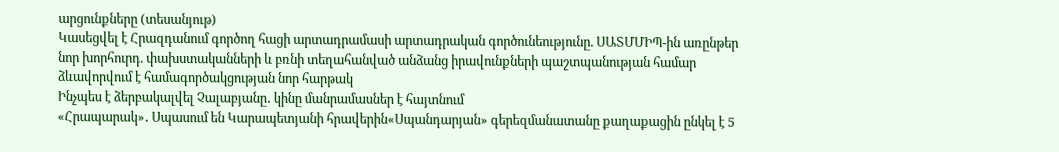արցունքները (տեսանյութ)
Կասեցվել է Հրազդանում գործող հացի արտադրամասի արտադրական գործունեությունը. ՍԱՏՄՄԻՊ-ին առընթեր նոր խորհուրդ. փախստականների և բռնի տեղահանված անձանց իրավունքների պաշտպանության համար ձևավորվում է համագործակցության նոր հարթակ
Ինչպես է ձերբակալվել Չալաբյանը․ կինը մանրամասներ է հայտնում
«Հրապարակ»․ Սպասում են Կարապետյանի հրավերին«Սպանդարյան» գերեզմանատանը քաղաքացին ընկել է 5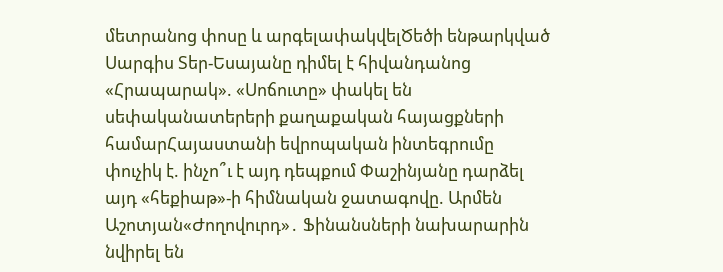մետրանոց փոսը և արգելափակվելԾեծի ենթարկված Սարգիս Տեր-Եսայանը դիմել է հիվանդանոց «Հրապարակ». «Սոճուտը» փակել են սեփականատերերի քաղաքական հայացքների համարՀայաստանի եվրոպական ինտեգրումը փուչիկ է. ինչո՞ւ է այդ դեպքում Փաշինյանը դարձել այդ «հեքիաթ»-ի հիմնական ջատագովը. Արմեն Աշոտյան«Ժողովուրդ»․ Ֆինանսների նախարարին նվիրել են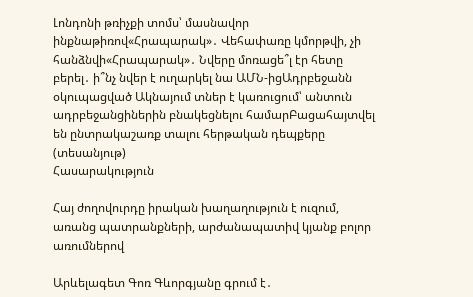Լոնդոնի թռիչքի տոմս՝ մասնավոր ինքնաթիռով«Հրապարակ»․ Վեհափառը կմորթվի, չի հանձնվի«Հրապարակ»․ Նվերը մոռացե՞լ էր հետը բերել․ ի՞նչ նվեր է ուղարկել նա ԱՄՆ-իցԱդրբեջանն օկուպացված Ակնայում տներ է կառուցում՝ անտուն ադրբեջանցիներին բնակեցնելու համարԲացահայտվել են ընտրակաշառք տալու հերթական դեպքերը (տեսանյութ)
Հասարակություն

Հայ ժողովուրդը իրական խաղաղություն է ուզում, առանց պատրանքների, արժանապատիվ կյանք բոլոր առումներով

Արևելագետ Գոռ Գևորգյանը գրում է․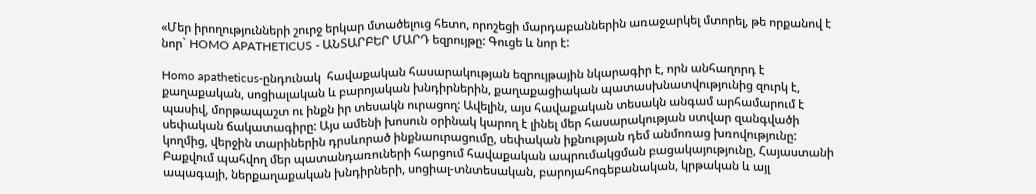«Մեր իրողությունների շուրջ երկար մտածելուց հետո, որոշեցի մարդաբաններին առաջարկել մտորել, թե որքանով է նոր` HOMO APATHETICUS - ԱՆՏԱՐԲԵՐ ՄԱՐԴ եզրույթը: Գուցե և նոր է:

Homo apatheticus-ընդունակ  հավաքական հասարակության եզրույթային նկարագիր է, որն անհաղորդ է քաղաքական, սոցիալական և բարոյական խնդիրներին, քաղաքացիական պատասխնատվությունից զուրկ է, պասիվ, մորթապաշտ ու ինքն իր տեսակն ուրացող: Ավելին, այս հավաքական տեսակն անգամ արհամարում է սեփական ճակատագիրը: Այս ամենի խոսուն օրինակ կարող է լինել մեր հասարակության ստվար զանգվածի կողմից, վերջին տարիներին դրսևորած ինքնաուրացումը, սեփական իքնության դեմ անմոռաց խռովությունը: Բաքվում պահվող մեր պատանդառուների հարցում հավաքական ապրումակցման բացակայությունը, Հայաստանի ապագայի, ներքաղաքական խնդիրների, սոցիալ-տնտեսական, բարոյահոգեբանական, կրթական և այլ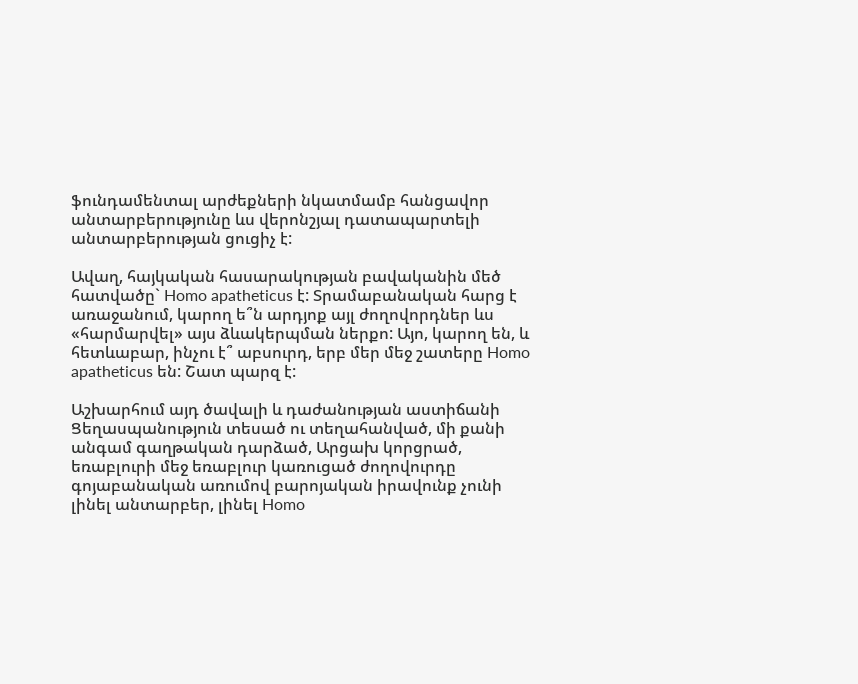ֆունդամենտալ արժեքների նկատմամբ հանցավոր անտարբերությունը ևս վերոնշյալ դատապարտելի անտարբերության ցուցիչ է:

Ավաղ, հայկական հասարակության բավականին մեծ հատվածը` Homo apatheticus է: Տրամաբանական հարց է առաջանում, կարող ե՞ն արդյոք այլ ժողովորդներ ևս «հարմարվել» այս ձևակերպման ներքո: Այո, կարող են, և հետևաբար, ինչու է՞ աբսուրդ, երբ մեր մեջ շատերը Homo apatheticus են: Շատ պարզ է:

Աշխարհում այդ ծավալի և դաժանության աստիճանի Ցեղասպանություն տեսած ու տեղահանված, մի քանի անգամ գաղթական դարձած, Արցախ կորցրած, եռաբլուրի մեջ եռաբլուր կառուցած ժողովուրդը գոյաբանական առումով բարոյական իրավունք չունի լինել անտարբեր, լինել Homo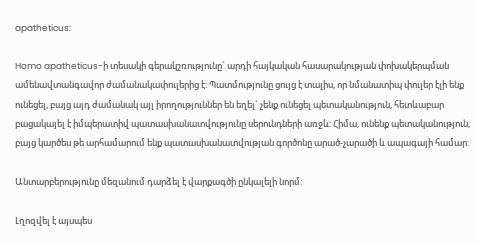apatheticus:

Homo apatheticus-ի տեսակի գերակշռությունը` արդի հայկական հասարակության փոխակերպման ամենավտանգավոր ժամանակափուլերից է: Պատմությունը ցույց է տալիս, որ նմանատիպ փուլեր էլի ենք ունեցել, բայց այդ ժամանակ այլ իրողություններ են եղել` չենք ունեցել պետականություն, հետևաբար բացակայել է իմպերատիվ պատասխանատվությունը սերունդների առջև: Հիմա, ունենք պետականություն, բայց կարծես թե արհամարում ենք պատասխանատվության գործոնը արած-չարածի և ապագայի համար:

Անտարբերությունը մեզանում դարձել է վարքագծի ընկալելի նորմ:

Լղոզվել է այսպես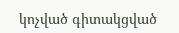կոչված գիտակցված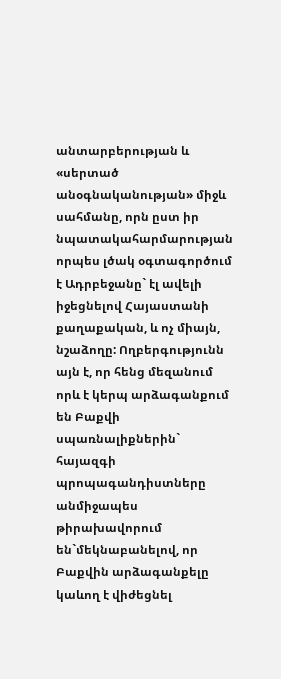անտարբերության և «սերտած անօգնականության» միջև սահմանը, որն ըստ իր նպատակահարմարության որպես լծակ օգտագործում է Ադրբեջանը` էլ ավելի իջեցնելով Հայաստանի քաղաքական, և ոչ միայն, նշաձողը: Ողբերգությունն այն է, որ հենց մեզանում որև է կերպ արձագանքում են Բաքվի սպառնալիքներին` հայազգի պրոպագանդիստները անմիջապես թիրախավորում են`մեկնաբանելով, որ Բաքվին արձագանքելը կաևող է վիժեցնել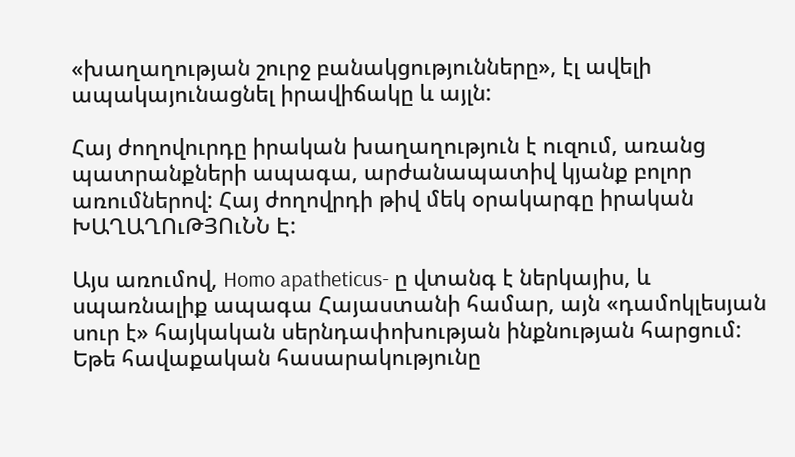«խաղաղության շուրջ բանակցությունները», էլ ավելի ապակայունացնել իրավիճակը և այլն:

Հայ ժողովուրդը իրական խաղաղություն է ուզում, առանց պատրանքների ապագա, արժանապատիվ կյանք բոլոր առումներով: Հայ ժողովրդի թիվ մեկ օրակարգը իրական ԽԱՂԱՂՈւԹՅՈւՆՆ Է:

Այս առումով, Homo apatheticus- ը վտանգ է ներկայիս, և սպառնալիք ապագա Հայաստանի համար, այն «դամոկլեսյան սուր է» հայկական սերնդափոխության ինքնության հարցում: Եթե հավաքական հասարակությունը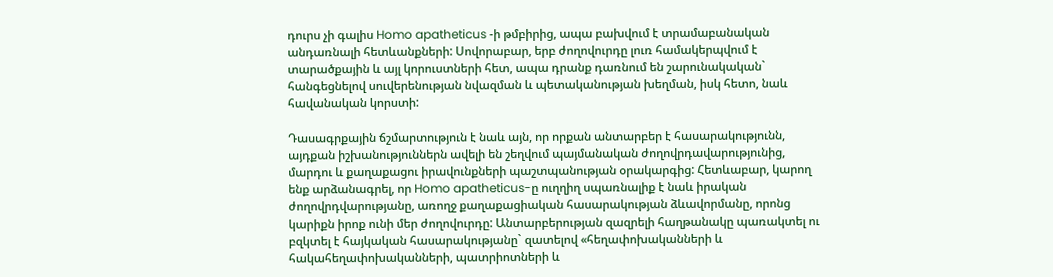դուրս չի գալիս Homo apatheticus -ի թմբիրից, ապա բախվում է տրամաբանական անդառնալի հետևանքների: Սովորաբար, երբ ժողովուրդը լուռ համակերպվում է տարածքային և այլ կորուստների հետ, ապա դրանք դառնում են շարունակական` հանգեցնելով սուվերենության նվազման և պետականության խեղման, իսկ հետո, նաև հավանական կորստի:

Դասագրքային ճշմարտություն է նաև այն, որ որքան անտարբեր է հասարակությունն, այդքան իշխանություններն ավելի են շեղվում պայմանական ժողովրդավարությունից, մարդու և քաղաքացու իրավունքների պաշտպանության օրակարգից: Հետևաբար, կարող ենք արձանագրել, որ Homo apatheticus-ը ուղղիղ սպառնալիք է նաև իրական ժողովրդվարությանը, առողջ քաղաքացիական հասարակության ձևավորմանը, որոնց կարիքն իրոք ունի մեր ժողովուրդը: Անտարբերության զազրելի հաղթանակը պառակտել ու բզկտել է հայկական հասարակությանը` զատելով «հեղափոխականների և հակահեղափոխականների, պատրիոտների և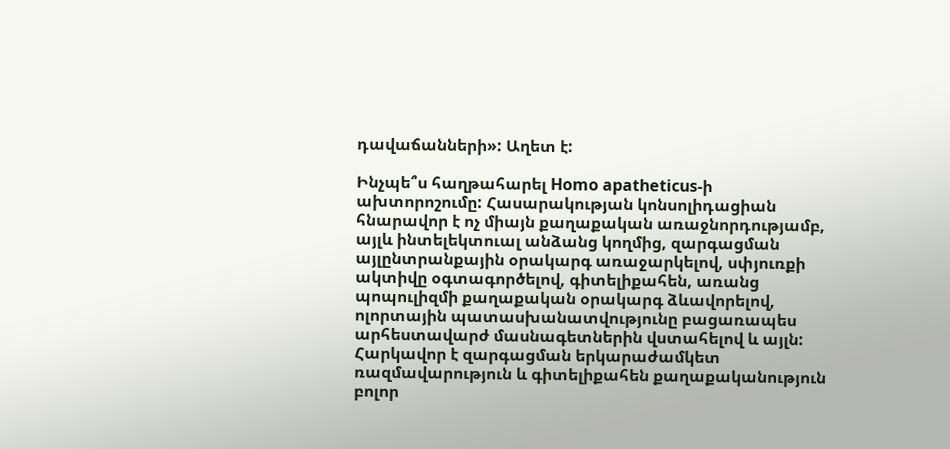դավաճանների»: Աղետ է:

Ինչպե՞ս հաղթահարել Homo apatheticus-ի ախտորոշումը: Հասարակության կոնսոլիդացիան հնարավոր է ոչ միայն քաղաքական առաջնորդությամբ, այլև ինտելեկտուալ անձանց կողմից, զարգացման այլընտրանքային օրակարգ առաջարկելով, սփյուռքի ակտիվը օգտագործելով, գիտելիքահեն, առանց պոպուլիզմի քաղաքական օրակարգ ձևավորելով, ոլորտային պատասխանատվությունը բացառապես արհեստավարժ մասնագետներին վստահելով և այլն: Հարկավոր է զարգացման երկարաժամկետ ռազմավարություն և գիտելիքահեն քաղաքականություն բոլոր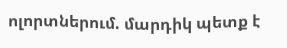ոլորտներում. մարդիկ պետք է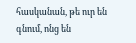հասկանան, թե ուր են գնում, ոնց են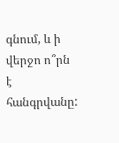գնում, և ի վերջո ո՞րն է հանգրվանը: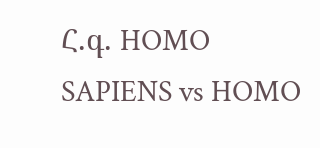Հ.գ. HOMO SAPIENS vs HOMO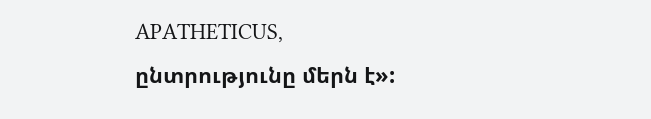APATHETICUS, ընտրությունը մերն է»: